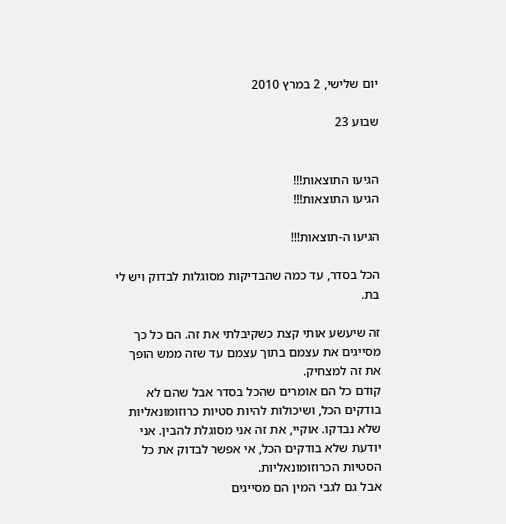יום שלישי, 2 במרץ 2010

שבוע 23


הגיעו התוצאות!!!
הגיעו התוצאות!!!

הגיעו ה-תוצאות!!!

הכל בסדר, עד כמה שהבדיקות מסוגלות לבדוק ויש לי בת.

זה שיעשע אותי קצת כשקיבלתי את זה. הם כל כך מסייגים את עצמם בתוך עצמם עד שזה ממש הופך את זה למצחיק.
קודם כל הם אומרים שהכל בסדר אבל שהם לא בודקים הכל, ושיכולות להיות סטיות כרוזומונאליות שלא נבדקו. אוקיי, את זה אני מסוגלת להבין. אני יודעת שלא בודקים הכל, אי אפשר לבדוק את כל הסטיות הכרוזומונאליות.
אבל גם לגבי המין הם מסייגים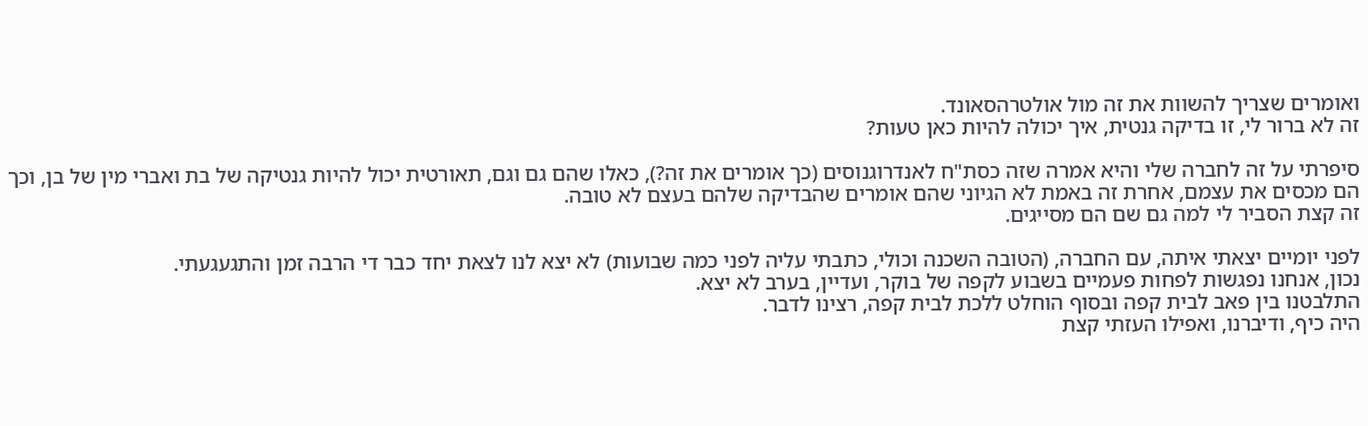ואומרים שצריך להשוות את זה מול אולטרהסאונד.
זה לא ברור לי, זו בדיקה גנטית, איך יכולה להיות כאן טעות?

סיפרתי על זה לחברה שלי והיא אמרה שזה כסת"ח לאנדרוגנוסים (כך אומרים את זה?), כאלו שהם גם וגם, תאורטית יכול להיות גנטיקה של בת ואברי מין של בן, וכך הם מכסים את עצמם, אחרת זה באמת לא הגיוני שהם אומרים שהבדיקה שלהם בעצם לא טובה.
זה קצת הסביר לי למה גם שם הם מסייגים.

לפני יומיים יצאתי איתה, עם החברה, (הטובה השכנה וכולי, כתבתי עליה לפני כמה שבועות) לא יצא לנו לצאת יחד כבר די הרבה זמן והתגעגעתי.
נכון, אנחנו נפגשות לפחות פעמיים בשבוע לקפה של בוקר, ועדיין, בערב לא יצא.
התלבטנו בין פאב לבית קפה ובסוף הוחלט ללכת לבית קפה, רצינו לדבר.
היה כיף, ודיברנו, ואפילו העזתי קצת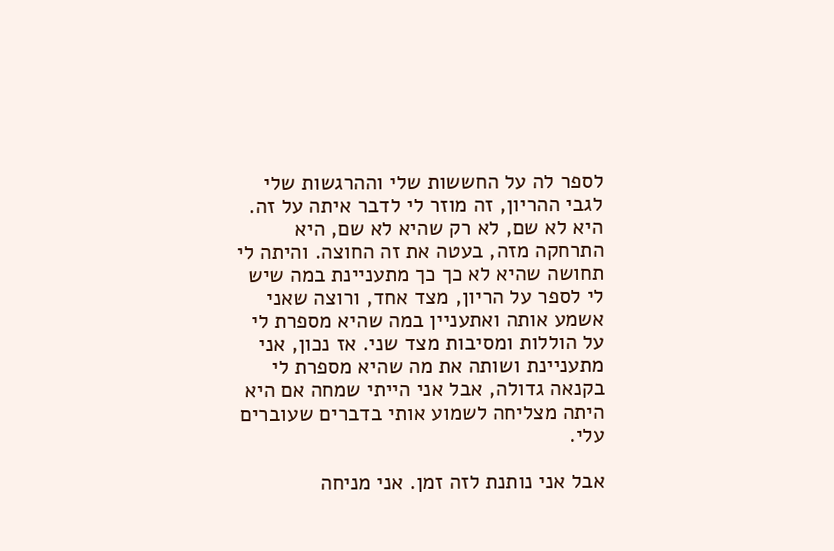לספר לה על החששות שלי וההרגשות שלי לגבי ההריון, זה מוזר לי לדבר איתה על זה. היא לא שם, לא רק שהיא לא שם, היא התרחקה מזה, בעטה את זה החוצה. והיתה לי תחושה שהיא לא כך כך מתעניינת במה שיש לי לספר על הריון, מצד אחד, ורוצה שאני אשמע אותה ואתעניין במה שהיא מספרת לי על הוללות ומסיבות מצד שני. אז נכון, אני מתעניינת ושותה את מה שהיא מספרת לי בקנאה גדולה, אבל אני הייתי שמחה אם היא היתה מצליחה לשמוע אותי בדברים שעוברים עלי.

אבל אני נותנת לזה זמן. אני מניחה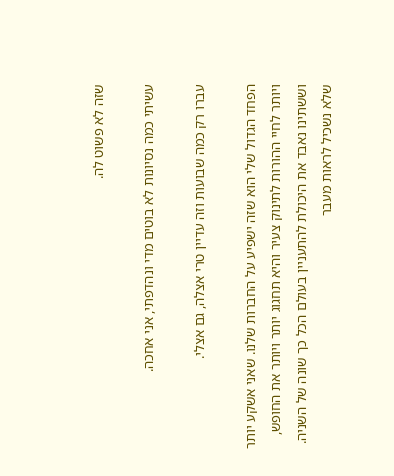שזה לא פשוט לה.

עשיתי כמה נסיונות לא בוטים מדי ונהדפתי, אני אחכה.

עברו רק כמה שבועות וזה עדיין טרי אצלה, גם אצלי.

הפחד הגדול שלי הוא שזה ישפיע על החברות שלנו. שאני אשקע יותר ויותר לחיי ההורות לתינוק צעיר והיא תחגוג יותר ויותר את החופש, וששתינו נאבד את היכולת להתעניין בעולם הכל כך שונה של השניה. שלא נשכיל לראות מעבר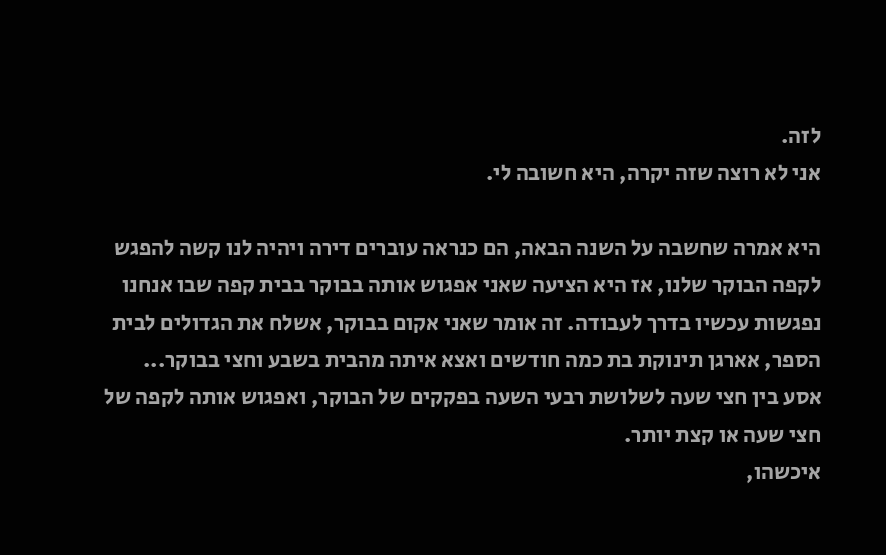לזה.
אני לא רוצה שזה יקרה, היא חשובה לי.

היא אמרה שחשבה על השנה הבאה, הם כנראה עוברים דירה ויהיה לנו קשה להפגש לקפה הבוקר שלנו, אז היא הציעה שאני אפגוש אותה בבוקר בבית קפה שבו אנחנו נפגשות עכשיו בדרך לעבודה. זה אומר שאני אקום בבוקר, אשלח את הגדולים לבית הספר, אארגן תינוקת בת כמה חודשים ואצא איתה מהבית בשבע וחצי בבוקר... אסע בין חצי שעה לשלושת רבעי השעה בפקקים של הבוקר, ואפגוש אותה לקפה של חצי שעה או קצת יותר.
איכשהו,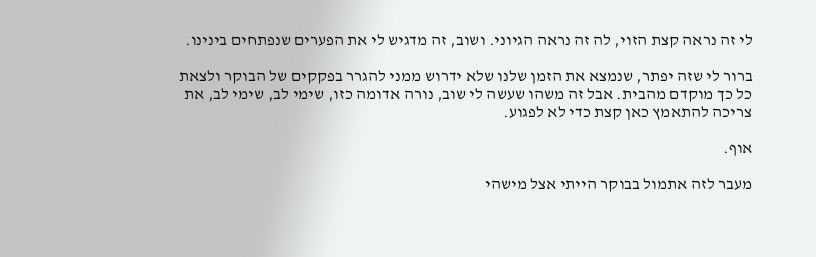לי זה נראה קצת הזוי, לה זה נראה הגיוני. ושוב, זה מדגיש לי את הפערים שנפתחים בינינו.

ברור לי שזה יפתר, שנמצא את הזמן שלנו שלא ידרוש ממני להגרר בפקקים של הבוקר ולצאת כל כך מוקדם מהבית. אבל זה משהו שעשה לי שוב, נורה אדומה כזו, שימי לב, שימי לב, את צריכה להתאמץ כאן קצת כדי לא לפגוע.

אוף.

מעבר לזה אתמול בבוקר הייתי אצל מישהי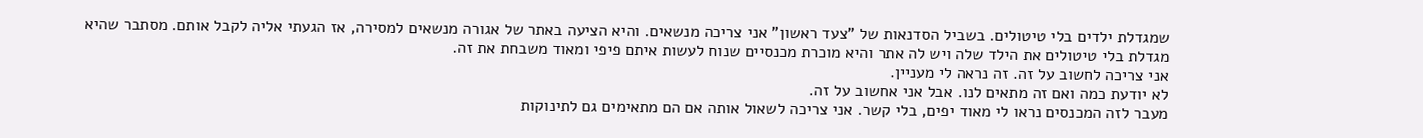שמגדלת ילדים בלי טיטולים. בשביל הסדנאות של "צעד ראשון" אני צריכה מנשאים. והיא הציעה באתר של אגורה מנשאים למסירה, אז הגעתי אליה לקבל אותם. מסתבר שהיא מגדלת בלי טיטולים את הילד שלה ויש לה אתר והיא מוכרת מכנסיים שנוח לעשות איתם פיפי ומאוד משבחת את זה.
אני צריכה לחשוב על זה. זה נראה לי מעניין.
לא יודעת כמה ואם זה מתאים לנו. אבל אני אחשוב על זה.
מעבר לזה המכנסים נראו לי מאוד יפים, בלי קשר. אני צריכה לשאול אותה אם הם מתאימים גם לתינוקות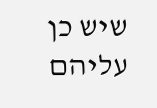שיש כן עליהם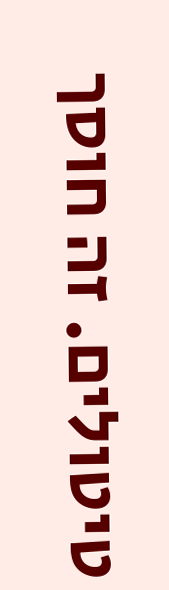טיטולים. זה חוסך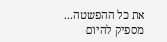את כל ההפשטה...
מספיק להיום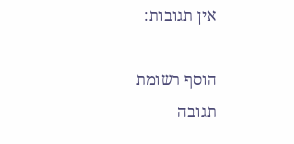אין תגובות:

הוסף רשומת תגובה